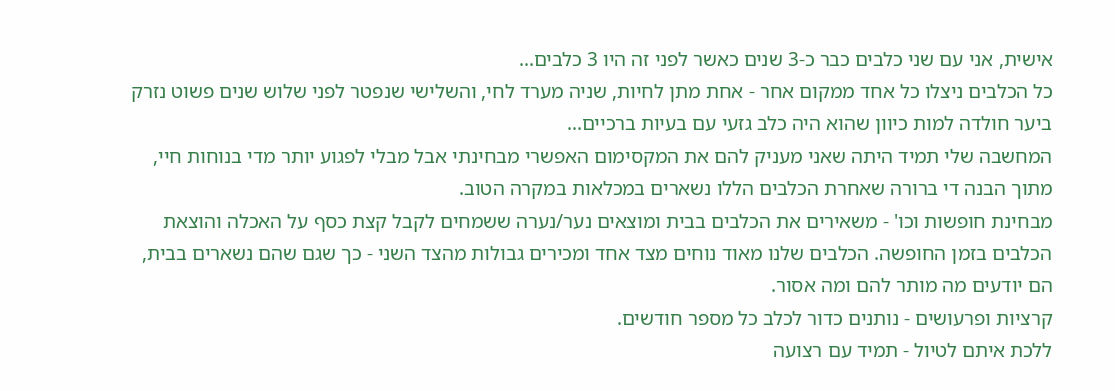אישית, אני עם שני כלבים כבר כ-3 שנים כאשר לפני זה היו 3 כלבים...
כל הכלבים ניצלו כל אחד ממקום אחר - אחת מתן לחיות, שניה מערד לחי, והשלישי שנפטר לפני שלוש שנים פשוט נזרק ביער חולדה למות כיוון שהוא היה כלב גזעי עם בעיות ברכיים...
המחשבה שלי תמיד היתה שאני מעניק להם את המקסימום האפשרי מבחינתי אבל מבלי לפגוע יותר מדי בנוחות חיי, מתוך הבנה די ברורה שאחרת הכלבים הללו נשארים במכלאות במקרה הטוב.
מבחינת חופשות וכו' - משאירים את הכלבים בבית ומוצאים נער/נערה ששמחים לקבל קצת כסף על האכלה והוצאת הכלבים בזמן החופשה. הכלבים שלנו מאוד נוחים מצד אחד ומכירים גבולות מהצד השני - כך שגם שהם נשארים בבית, הם יודעים מה מותר להם ומה אסור.
קרציות ופרעושים - נותנים כדור לכלב כל מספר חודשים.
ללכת איתם לטיול - תמיד עם רצועה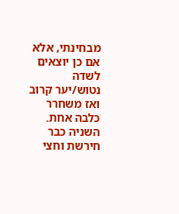מבחינתי, אלא אם כן יוצאים לשדה נטוש/יער קרוב ואז משחרר כלבה אחת. השניה כבר חירשת וחצי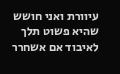עיוורת ואני חושש שהיא פשוט תלך לאיבוד אם אשחרר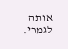אותה לגמרי.